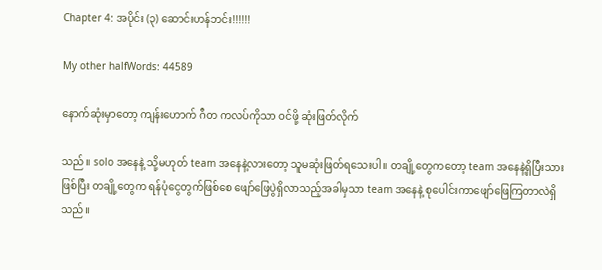Chapter 4: အပိုင်း (၃) ဆောင်းဟန်ဘင်း!!!!!!

My other halfWords: 44589

နောက်ဆုံးမှာတော့ ကျန်းဟောက် ဂီတ ကလပ်ကိုသာ ဝင်ဖို့ ဆုံးဖြတ်လိုက်

သည်။ solo အနေနဲ့ သို့မဟုတ် team အနေနဲ့လားတော့ သူမဆုံးဖြတ်ရသေးပါ။ တချို့တွေကတော့ team အနေနဲ့ရှိပြီးသားဖြစ်ပြီး တချို့တွေက ရန်ပုံငွေတွက်ဖြစ်စေ ဖျော်ဖြေပွဲရှိလာသည့်အခါမှသာ team အနေနဲ့ စုပေါင်းကာဖျော်ဖြေကြတာလဲရှိသည်။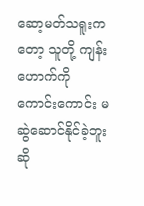ဆော့မတ်သရူးကတော့ သူတို့ ကျန်းဟောက်ကို ကောင်းကောင်း မဆွဲဆောင်နိုင်ခဲ့ဘူးဆို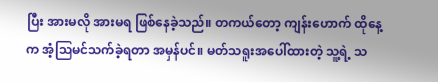ပြီး အားမလို အားမရ ဖြစ်နေခဲ့သည်။ တကယ်တော့ ကျန်းဟောက် ထိုနေ့က အံ့ဩမင်သက်ခဲ့ရတာ အမှန်ပင်။ မတ်သရူးအပေါ်ထားတဲ့ သူ့ရဲ့ သ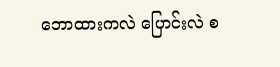ဘောထားကလဲ ပြောင်းလဲ စ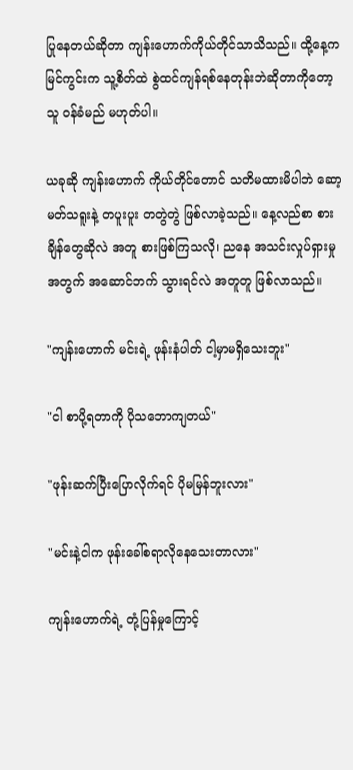ပြုနေတယ်ဆိုတာ ကျန်းဟောက်ကိုယ်တိုင်သာသိသည်။ ထို့နေ့က မြင်ကွင်းက သူ့စိတ်ထဲ စွဲထင်ကျန်ရစ်နေတုန်းဘဲဆိုတာကိုတော့ သူ ဝန်ခံမည် မဟုတ်ပါ။

ယခုဆို ကျန်းဟောက် ကိုယ်တိုင်တောင် သတိမထားမိပါဘဲ ဆော့မတ်သရူးနဲ့ တပူးပူး တတွဲတွဲ ဖြစ်လာခဲ့သည်။ နေ့လည်စာ စားချိန်တွေဆိုလဲ အတူ စားဖြစ်ကြသလို၊ ညနေ အသင်းလှုပ်ရှားမှုအတွက် အဆောင်ဘက် သွားရင်လဲ အတူတူ ဖြစ်လာသည်။

"ကျန်းဟောက် မင်းရဲ့ ဖုန်းနံပါတ် ငါ့မှာမရှိသေးဘူး"

"ငါ စာပို့ရတာကို ပိုသဘောကျတယ်"

"ဖုန်းဆက်ပြီးပြောလိုက်ရင် ပိုမမြန်ဘူးလား"

"မင်းနဲ့ငါက ဖုန်းခေါ်စရာလိုနေသေးတာလား"

ကျန်းဟောက်ရဲ့ တုံ့ပြန်မှုကြောင့်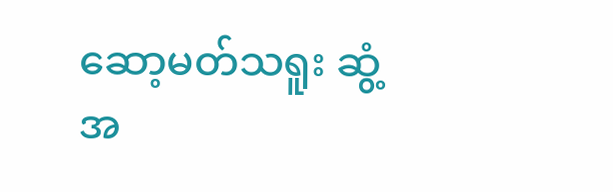ဆော့မတ်သရူး ဆွံ့အ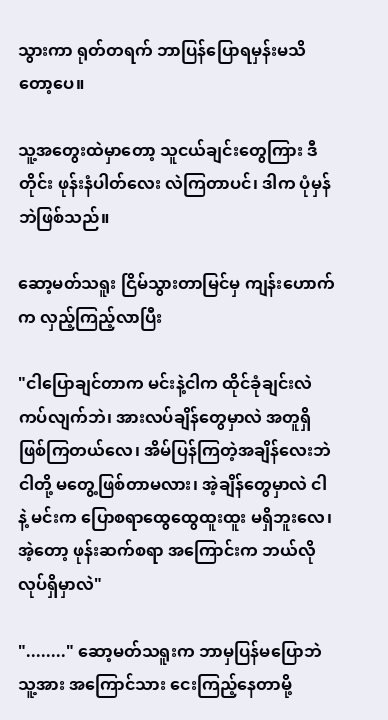သွားကာ ရုတ်တရက် ဘာပြန်ပြောရမှန်းမသိတော့ပေ။

သူ့အတွေးထဲမှာတော့ သူငယ်ချင်းတွေကြား ဒီတိုင်း ဖုန်းနံပါတ်လေး လဲကြတာပင်၊ ဒါက ပုံမှန်ဘဲဖြစ်သည်။

ဆော့မတ်သရူး ငြိမ်သွားတာမြင်မှ ကျန်းဟောက်က လှည့်ကြည့်လာပြီး

"ငါပြောချင်တာက မင်းနဲ့ငါက ထိုင်ခုံချင်းလဲ ကပ်လျက်ဘဲ၊ အားလပ်ချိန်တွေမှာလဲ အတူရှိဖြစ်ကြတယ်လေ၊ အိမ်ပြန်ကြတဲ့အချိန်လေးဘဲ ငါတို့ မတွေ့ဖြစ်တာမလား၊ အဲ့ချိန်တွေမှာလဲ ငါနဲ့ မင်းက ပြောစရာထွေထွေထူးထူး မရှိဘူးလေ၊ အဲ့တော့ ဖုန်းဆက်စရာ အကြောင်းက ဘယ်လိုလုပ်ရှိမှာလဲ"

"........" ဆော့မတ်သရူးက ဘာမှပြန်မပြောဘဲ သူ့အား အကြောင်သား ငေးကြည့်နေတာမို့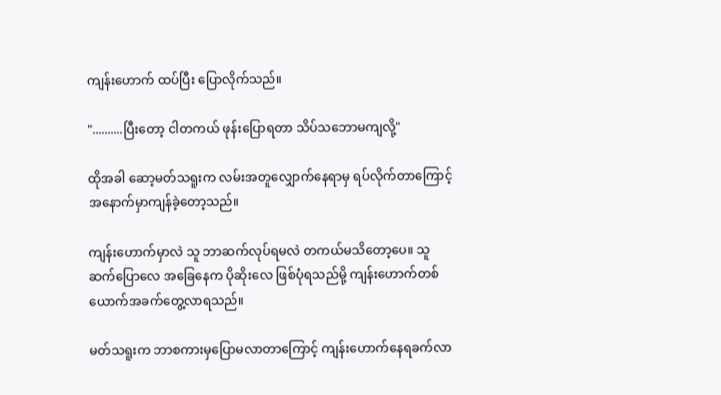ကျန်းဟောက် ထပ်ပြီး ပြောလိုက်သည်။

"..........ပြီးတော့ ငါတကယ် ဖုန်းပြောရတာ သိပ်သဘောမကျလို့"

ထိုအခါ ဆော့မတ်သရူးက လမ်းအတူလျှောက်နေရာမှ ရပ်လိုက်တာကြောင့် အနောက်မှာကျန်ခဲ့တော့သည်။

ကျန်းဟောက်မှာလဲ သူ ဘာဆက်လုပ်ရမလဲ တကယ်မသိတော့ပေ။ သူ ဆက်ပြောလေ အခြေနေက ပိုဆိုးလေ ဖြစ်ပုံရသည်မို့ ကျန်းဟောက်တစ်ယောက်အခက်တွေ့လာရသည်။

မတ်သရူးက ဘာစကားမှပြောမလာတာကြောင့် ကျန်းဟောက်နေရခက်လာ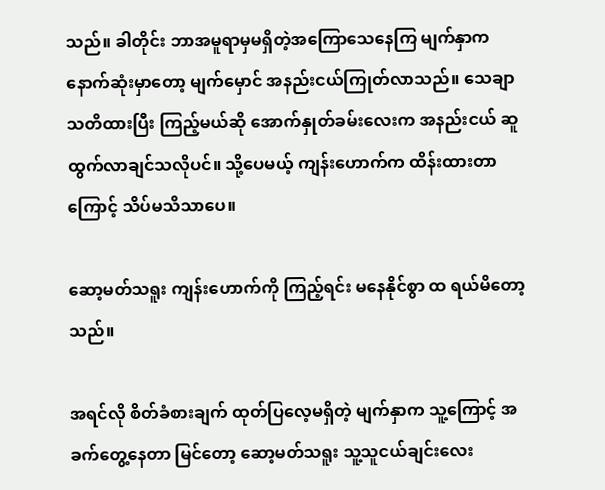သည်။ ခါတိုင်း ဘာအမူရာမှမရှိတဲ့အကြောသေနေကြ မျက်နှာက နောက်ဆုံးမှာတော့ မျက်မှောင် အနည်းငယ်ကြုတ်လာသည်။ သေချာသတိထားပြီး ကြည့်မယ်ဆို အောက်နှုတ်ခမ်းလေးက အနည်းငယ် ဆူထွက်လာချင်သလိုပင်။ သို့ပေမယ့် ကျန်းဟောက်က ထိန်းထားတာကြောင့် သိပ်မသိသာပေ။

ဆော့မတ်သရူး ကျန်းဟောက်ကို ကြည့်ရင်း မနေနိုင်စွာ ထ ရယ်မိတော့သည်။

အရင်လို စိတ်ခံစားချက် ထုတ်ပြလေ့မရှိတဲ့ မျက်နှာက သူ့ကြောင့် အခက်တွေ့နေတာ မြင်တော့ ဆော့မတ်သရူး သူ့သူငယ်ချင်းလေး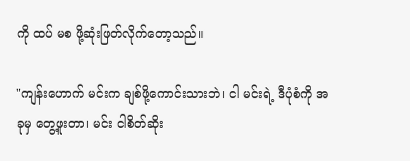ကို ထပ် မစ ဖို့ဆုံးဖြတ်လိုက်တော့သည်။

"ကျန်းဟောက် မင်းက ချစ်ဖို့ကောင်းသားဘဲ၊ ငါ မင်းရဲ့ ဒီပုံစံကို အခုမှ တွေ့ဖူးတာ၊ မင်း ငါစိတ်ဆိုး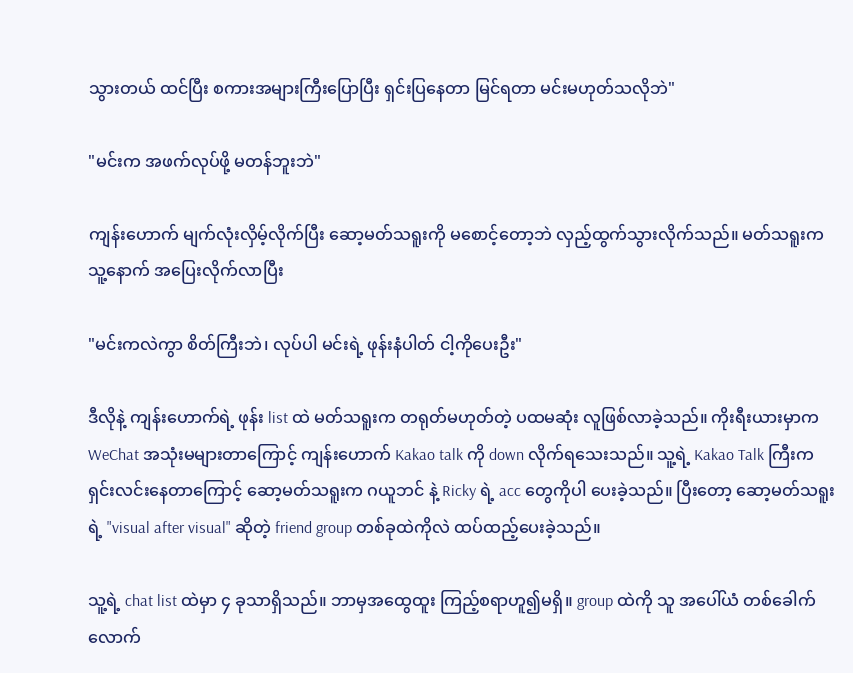သွားတယ် ထင်ပြီး စကားအများကြီးပြောပြီး ရှင်းပြနေတာ မြင်ရတာ မင်းမဟုတ်သလိုဘဲ"

"မင်းက အဖက်လုပ်ဖို့ မတန်ဘူးဘဲ"

ကျန်းဟောက် မျက်လုံးလှိမ့်လိုက်ပြီး ဆော့မတ်သရူးကို မစောင့်တော့ဘဲ လှည့်ထွက်သွားလိုက်သည်။ မတ်သရူးက သူ့နောက် အပြေးလိုက်လာပြီး

"မင်းကလဲကွာ စိတ်ကြီးဘဲ၊ လုပ်ပါ မင်းရဲ့ ဖုန်းနံပါတ် ငါ့ကိုပေးဦး"

ဒီလိုနဲ့ ကျန်းဟောက်ရဲ့ ဖုန်း list ထဲ မတ်သရူးက တရုတ်မဟုတ်တဲ့ ပထမဆုံး လူဖြစ်လာခဲ့သည်။ ကိုးရီးယားမှာက WeChat အသုံးမများတာကြောင့် ကျန်းဟောက် Kakao talk ကို down လိုက်ရသေးသည်။ သူ့ရဲ့ Kakao Talk ကြီးက ရှင်းလင်းနေတာကြောင့် ဆော့မတ်သရူးက ဂယူဘင် နဲ့ Ricky ရဲ့ acc တွေကိုပါ ပေးခဲ့သည်။ ပြီးတော့ ဆော့မတ်သရူးရဲ့ "visual after visual" ဆိုတဲ့ friend group တစ်ခုထဲကိုလဲ ထပ်ထည့်ပေးခဲ့သည်။

သူ့ရဲ့ chat list ထဲမှာ ၄ ခုသာရှိသည်။ ဘာမှအထွေထူး ကြည့်စရာဟူ၍မရှိ။ group ထဲကို သူ အပေါ်ယံ တစ်ခေါက်လောက်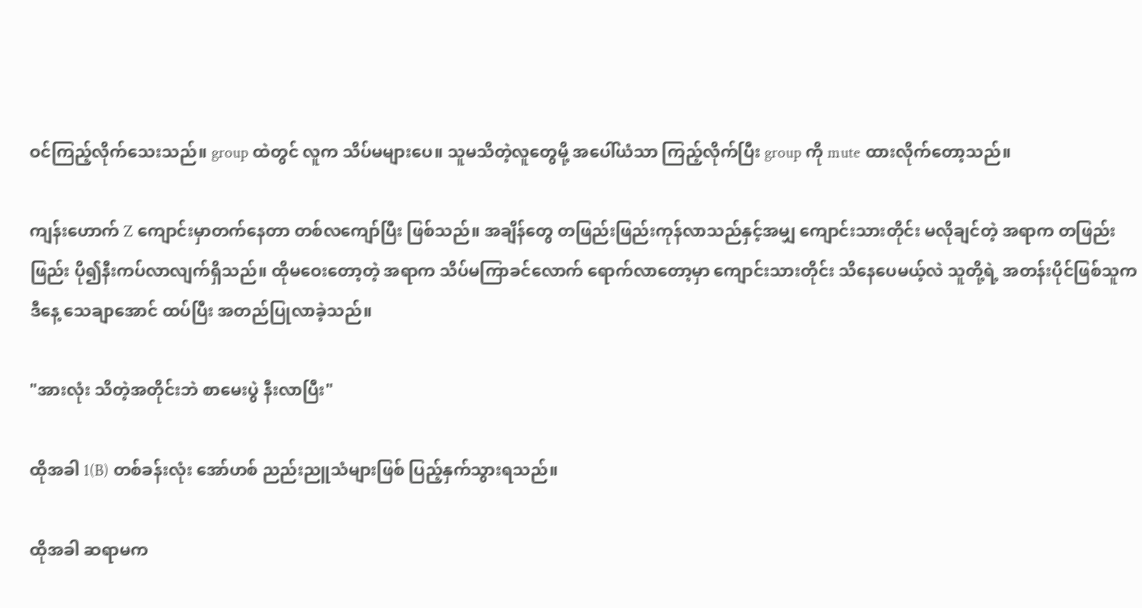ဝင်ကြည့်လိုက်သေးသည်။ group ထဲတွင် လူက သိပ်မများပေ။ သူမသိတဲ့လူတွေမို့ အပေါ်ယံသာ ကြည့်လိုက်ပြီး group ကို mute ထားလိုက်တော့သည်။

ကျန်းဟောက် Z ကျောင်းမှာတက်နေတာ တစ်လကျော်ပြီး ဖြစ်သည်။ အချိန်တွေ တဖြည်းဖြည်းကုန်လာသည်နှင့်အမျှ ကျောင်းသားတိုင်း မလိုချင်တဲ့ အရာက တဖြည်းဖြည်း ပို၍နီးကပ်လာလျက်ရှိသည်။ ထိုမဝေးတော့တဲ့ အရာက သိပ်မကြာခင်လောက် ရောက်လာတော့မှာ ကျောင်းသားတိုင်း သိနေပေမယ့်လဲ သူတို့ရဲ့ အတန်းပိုင်ဖြစ်သူက ဒီနေ့ သေချာအောင် ထပ်ပြီး အတည်ပြုလာခဲ့သည်။

"အားလုံး သိတဲ့အတိုင်းဘဲ စာမေးပွဲ နီးလာပြီး"

ထိုအခါ 1(B) တစ်ခန်းလုံး အော်ဟစ် ညည်းညူသံများဖြစ် ပြည့်နှက်သွားရသည်။

ထိုအခါ ဆရာမက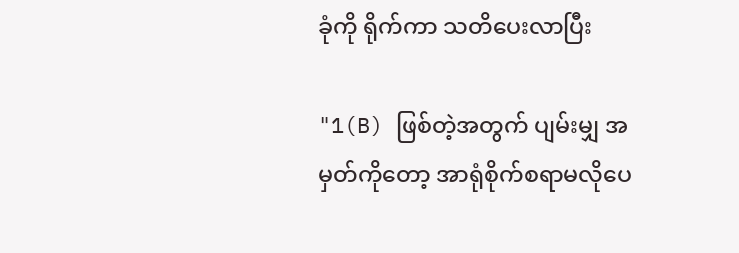ခုံကို ရိုက်ကာ သတိပေးလာပြီး

"1(B) ဖြစ်တဲ့အတွက် ပျမ်းမျှ အမှတ်ကိုတော့ အာရုံစိုက်စရာမလိုပေ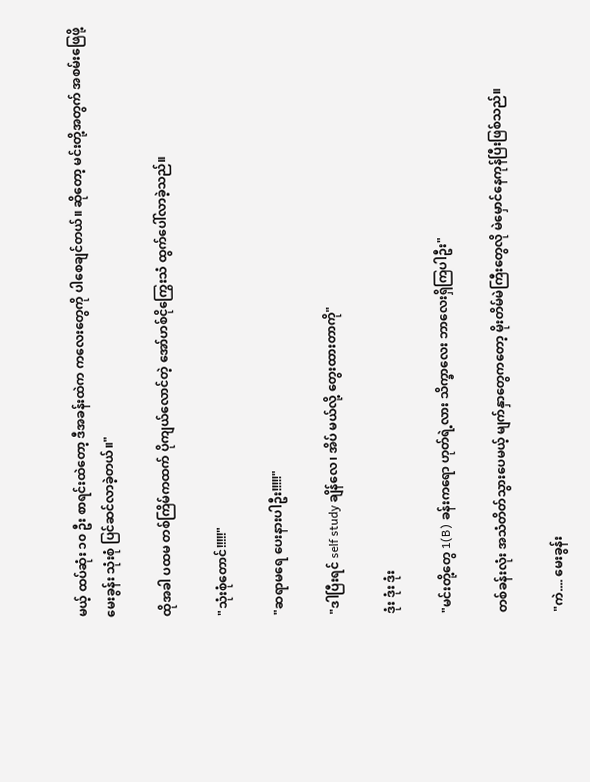မယ့် ထပ်ဆုံး ၁၀ ဦး စာရင်းထဲတော့ ဒီအခန်းထဲက ကလေးတွေကို ပါစေချင်တယ်။ ဆိုတော့ မင်းတို့အတွက် အစမ်းဖြေဖို့ မေးခွန်း သုံးစုံ ပြင်ဆင်လာခဲ့တယ်။"

ထိုအခါ ပထမ တစ်ကြိမ်ကထက် ပိုကျယ်လောင်တဲ့ အော်ဟစ်ငိုကြွေးသံ ထွက်ပေါ်လာခဲ့သည်။

"သုံးစုံတောင်!!!!!"

"ဆရာမရေ ပေးနားပါဦး!!!!!"

"ဒါပြီးရင် self study ချိန်လေ၊ အိပ် မယ်လို့ တွေးထားတာကို"

ဒုံး ဒုံး ဒုံး

"မင်းတို့တွေ 1(B) ခန်းကရော ဟုတ်ရဲ့လား သိက္ခာလေး ဘာလေးရှိကြပါဦး"

တစ်ခန်းလုံး အသံတိတ်သွားပေမယ့် မျက်နှာတွေကတော့ မိုးတိမ်မဲကြီးတွေလို မဲမှောင်နေကုန်ပြီးဖြစ်သည်။

"ကဲ.... မေးခွန်း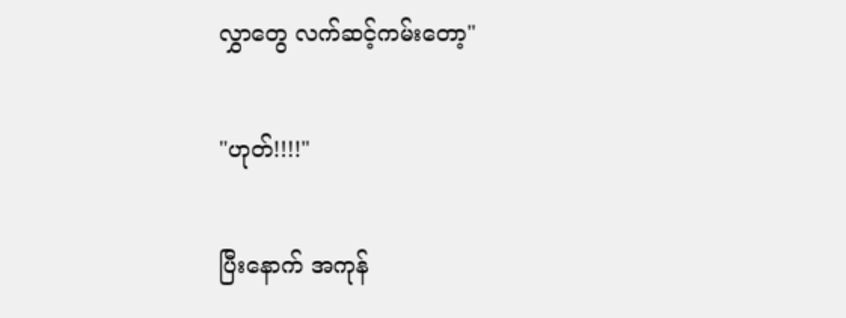လွှာတွေ လက်ဆင့်ကမ်းတော့"

"ဟုတ်!!!!"

ပြီးနောက် အကုန်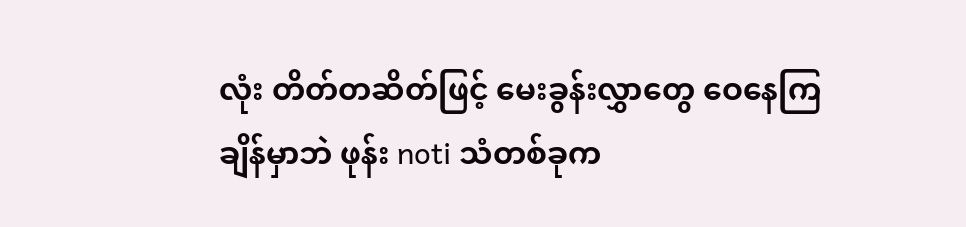လုံး တိတ်တဆိတ်ဖြင့် မေးခွန်းလွှာတွေ ဝေနေကြချိန်မှာဘဲ ဖုန်း noti သံတစ်ခုက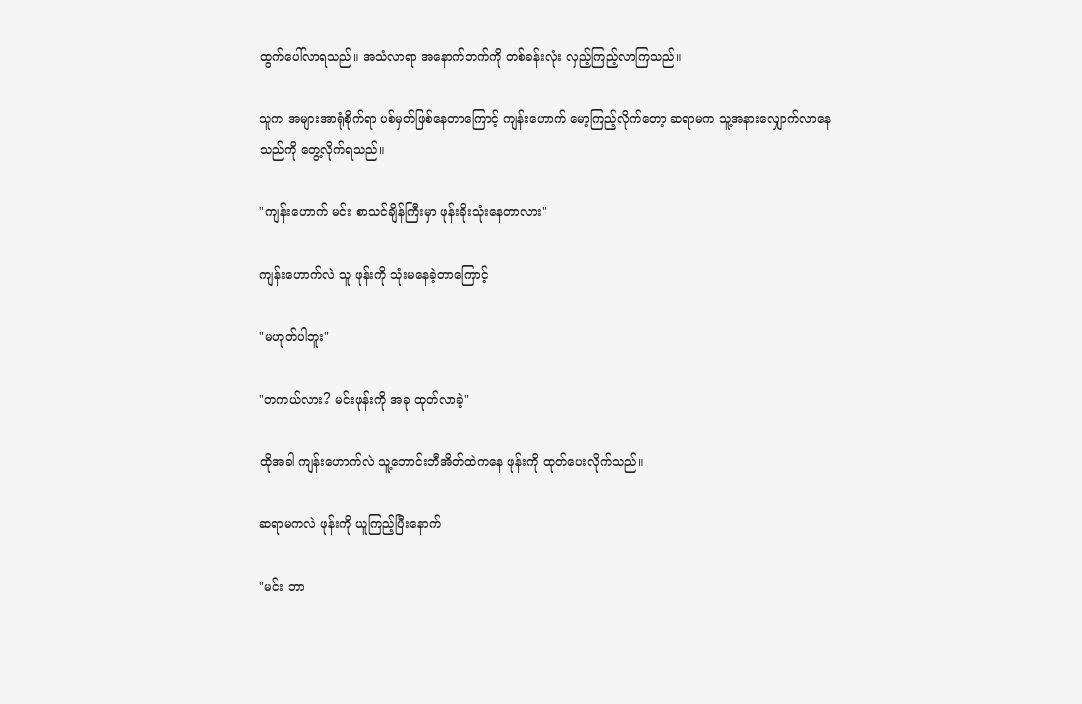ထွက်ပေါ်လာရသည်။ အသံလာရာ အနောက်ဘက်ကို တစ်ခန်းလုံး လှည့်ကြည့်လာကြသည်။

သူက အများအာရုံစိုက်ရာ ပစ်မှတ်ဖြစ်နေတာကြောင့် ကျန်းဟောက် မော့ကြည့်လိုက်တော့ ဆရာမက သူ့အနားလျှောက်လာနေသည်ကို တွေ့လိုက်ရသည်။

"ကျန်းဟောက် မင်း စာသင်ချိန်ကြီးမှာ ဖုန်းခိုးသုံးနေတာလား"

ကျန်းဟောက်လဲ သူ ဖုန်းကို သုံးမနေခဲ့တာကြောင့်

"မဟုတ်ပါဘူး"

"တကယ်လား? မင်းဖုန်းကို အခု ထုတ်လာခဲ့"

ထိုအခါ ကျန်းဟောက်လဲ သူ့ဘောင်းဘီအိတ်ထဲကနေ ဖုန်းကို ထုတ်ပေးလိုက်သည်။

ဆရာမကလဲ ဖုန်းကို ယူကြည့်ပြီးနောက်

"မင်း ဘာ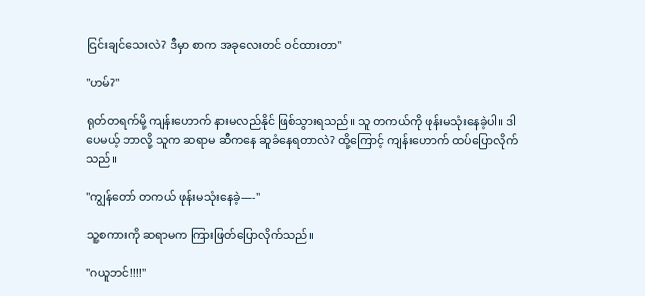ငြင်းချင်သေးလဲ? ဒီမှာ စာက အခုလေးတင် ဝင်ထားတာ"

"ဟမ်?"

ရုတ်တရက်မို့ ကျန်းဟောက် နားမလည်နိုင် ဖြစ်သွားရသည်။ သူ တကယ်ကို ဖုန်းမသုံးနေခဲ့ပါ။ ဒါပေမယ့် ဘာလို့ သူက ဆရာမ ဆီကနေ ဆူခံနေရတာလဲ? ထို့ကြောင့် ကျန်းဟောက် ထပ်ပြောလိုက်သည်။

"ကျွန်တော် တကယ် ဖုန်းမသုံးနေခဲ့—-"

သူ့စကားကို ဆရာမက ကြားဖြတ်ပြောလိုက်သည်။

"ဂယူဘင်!!!!"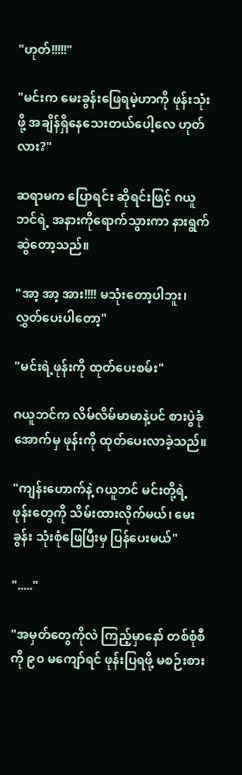"ဟုတ်!!!!!"

"မင်းက မေးခွန်းဖြေရမဲ့ဟာကို ဖုန်းသုံးဖို့ အချိန်ရှိနေသေးတယ်ပေါ့လေ ဟုတ်လား?"

ဆရာမက ပြောရင်း ဆိုရင်းဖြင့် ဂယူဘင်ရဲ့ အနားကိုရောက်သွားကာ နားရွက်ဆွဲတော့သည်။

"အာ့ အာ့ အား!!!! မသုံးတော့ပါဘူး၊ လွှတ်ပေးပါတော့"

"မင်းရဲ့ဖုန်းကို ထုတ်ပေးစမ်း"

ဂယူဘင်က လိမ်လိမ်မာမာနဲ့ပင် စားပွဲခုံအောက်မှ ဖုန်းကို ထုတ်ပေးလာခဲ့သည်။

"ကျန်းဟောက်နဲ့ ဂယူဘင် မင်းတို့ရဲ့ ဖုန်းတွေကို သိမ်းထားလိုက်မယ်၊ မေးခွန်း သုံးစုံဖြေပြီးမှ ပြန်ပေးမယ်"

"....."

"အမှတ်တွေကိုလဲ ကြည့်မှာနော် တစ်စုံစီကို ၉၀ မကျော်ရင် ဖုန်းပြရဖို့ မစဉ်းစား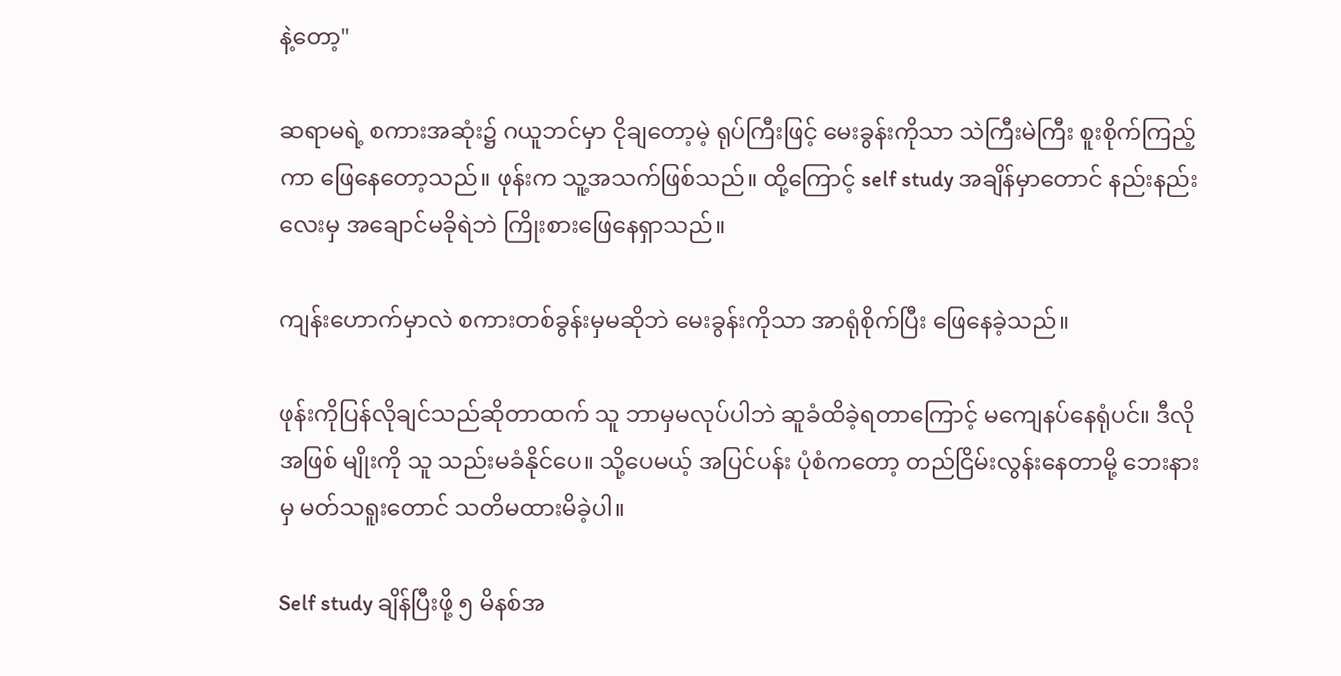နဲ့တော့"

ဆရာမရဲ့ စကားအဆုံး၌ ဂယူဘင်မှာ ငိုချတော့မဲ့ ရုပ်ကြီးဖြင့် မေးခွန်းကိုသာ သဲကြီးမဲကြီး စူးစိုက်ကြည့်ကာ ဖြေနေတော့သည်။ ဖုန်းက သူ့အသက်ဖြစ်သည်။ ထို့ကြောင့် self study အချိန်မှာတောင် နည်းနည်းလေးမှ အချောင်မခိုရဲဘဲ ကြိုးစားဖြေနေရှာသည်။

ကျန်းဟောက်မှာလဲ စကားတစ်ခွန်းမှမဆိုဘဲ မေးခွန်းကိုသာ အာရုံစိုက်ပြီး ဖြေနေခဲ့သည်။

ဖုန်းကိုပြန်လိုချင်သည်ဆိုတာထက် သူ ဘာမှမလုပ်ပါဘဲ ဆူခံထိခဲ့ရတာကြောင့် မကျေနပ်နေရုံပင်။ ဒီလိုအဖြစ် မျိုးကို သူ သည်းမခံနိုင်ပေ။ သို့ပေမယ့် အပြင်ပန်း ပုံစံကတော့ တည်ငြိမ်းလွန်းနေတာမို့ ဘေးနားမှ မတ်သရူးတောင် သတိမထားမိခဲ့ပါ။

Self study ချိန်ပြီးဖို့ ၅ မိနစ်အ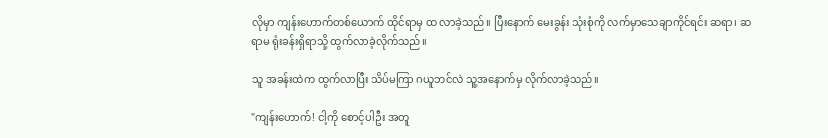လိုမှာ ကျန်းဟောက်တစ်ယောက် ထိုင်ရာမှ ထ လာခဲ့သည်။ ပြီးနောက် မေးခွန်း သုံးစုံကို လက်မှာသေချာကိုင်ရင်း ဆရာ၊ ဆရာမ ရုံးခန်းရှိရာသို့ ထွက်လာခဲ့လိုက်သည်။

သူ အခန်းထဲက ထွက်လာပြီး သိပ်မကြာ ဂယူဘင်လဲ သူ့အနောက်မှ လိုက်လာခဲ့သည်။

"ကျန်းဟောက်! ငါ့ကို စောင့်ပါဦး အတူ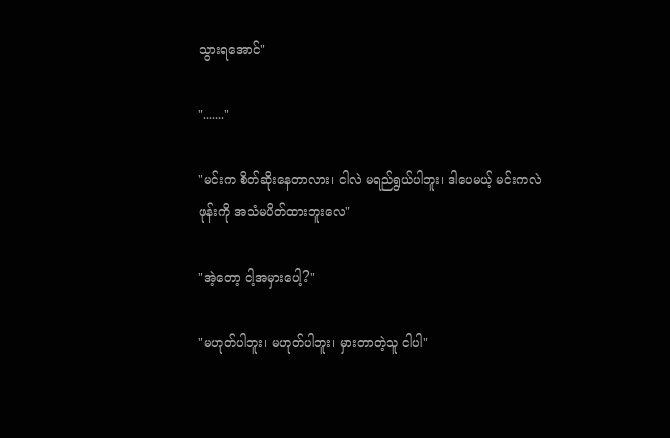သွားရအောင်"

"......."

"မင်းက စိတ်ဆိုးနေတာလား၊ ငါလဲ မရည်ရွယ်ပါဘူး၊ ဒါပေမယ့် မင်းကလဲ ဖုန်းကို အသံမပိတ်ထားဘူးလေ"

"အဲ့တော့ ငါ့အမှားပေါ့?"

"မဟုတ်ပါဘူး၊ မဟုတ်ပါဘူး၊ မှားတာတဲ့သူ ငါပါ"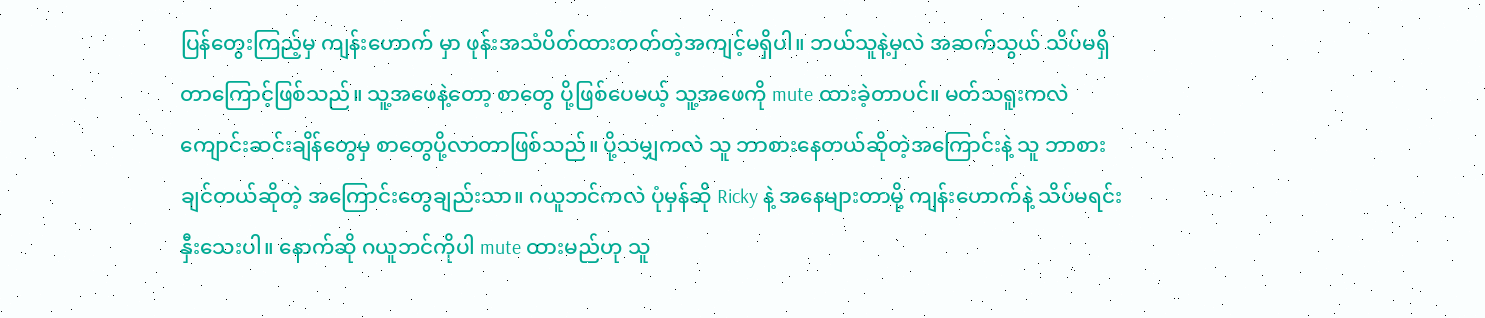ပြန်တွေးကြည့်မှ ကျန်းဟောက် မှာ ဖုန်းအသံပိတ်ထားတတ်တဲ့အကျင့်မရှိပါ။ ဘယ်သူနဲ့မှလဲ အဆက်သွယ် သိပ်မရှိတာကြောင့်ဖြစ်သည်။ သူ့အဖေနဲ့တော့ စာတွေ ပို့ဖြစ်ပေမယ့် သူ့အဖေကို mute ထားခဲ့တာပင်။ မတ်သရူးကလဲ ကျောင်းဆင်းချိန်တွေမှ စာတွေပို့လာတာဖြစ်သည်။ ပို့သမျှကလဲ သူ ဘာစားနေတယ်ဆိုတဲ့အကြောင်းနဲ့ သူ ဘာစားချင်တယ်ဆိုတဲ့ အကြောင်းတွေချည်းသာ။ ဂယူဘင်ကလဲ ပုံမှန်ဆို Ricky နဲ့ အနေများတာမို့ ကျန်းဟောက်နဲ့ သိပ်မရင်းနှီးသေးပါ။ နောက်ဆို ဂယူဘင်ကိုပါ mute ထားမည်ဟု သူ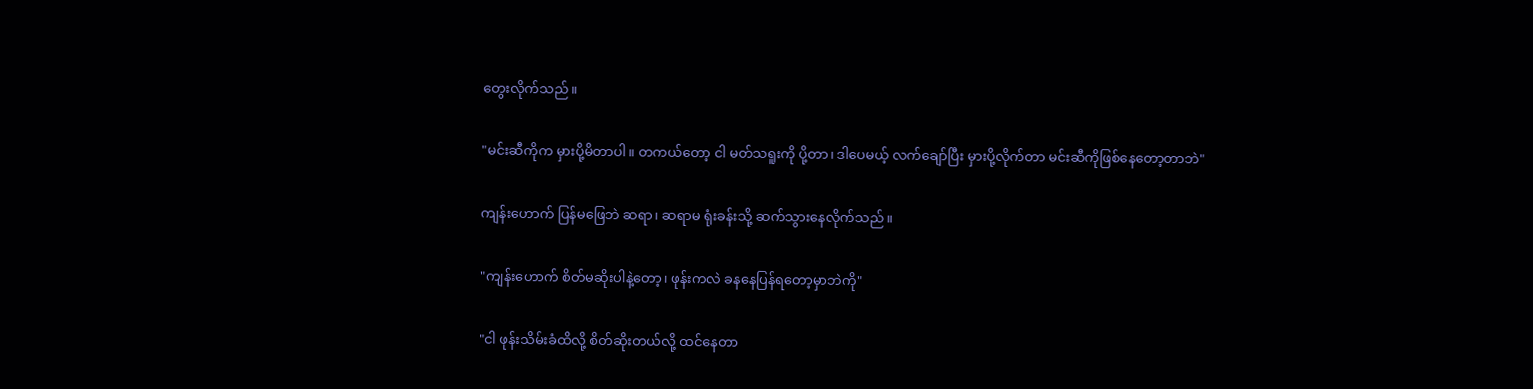တွေးလိုက်သည်။

"မင်းဆီကိုက မှားပို့မိတာပါ။ တကယ်တော့ ငါ မတ်သရူးကို ပို့တာ၊ ဒါပေမယ့် လက်ချော်ပြီး မှားပို့လိုက်တာ မင်းဆီကိုဖြစ်နေတော့တာဘဲ"

ကျန်းဟောက် ပြန်မဖြေဘဲ ဆရာ၊ ဆရာမ ရုံးခန်းသို့ ဆက်သွားနေလိုက်သည်။

"ကျန်းဟောက် စိတ်မဆိုးပါနဲ့တော့၊ ဖုန်းကလဲ ခနနေပြန်ရတော့မှာဘဲကို"

"ငါ ဖုန်းသိမ်းခံထိလို့ စိတ်ဆိုးတယ်လို့ ထင်နေတာ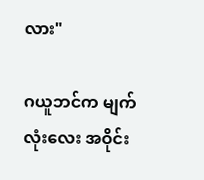လား"

ဂယူဘင်က မျက်လုံးလေး အဝိုင်း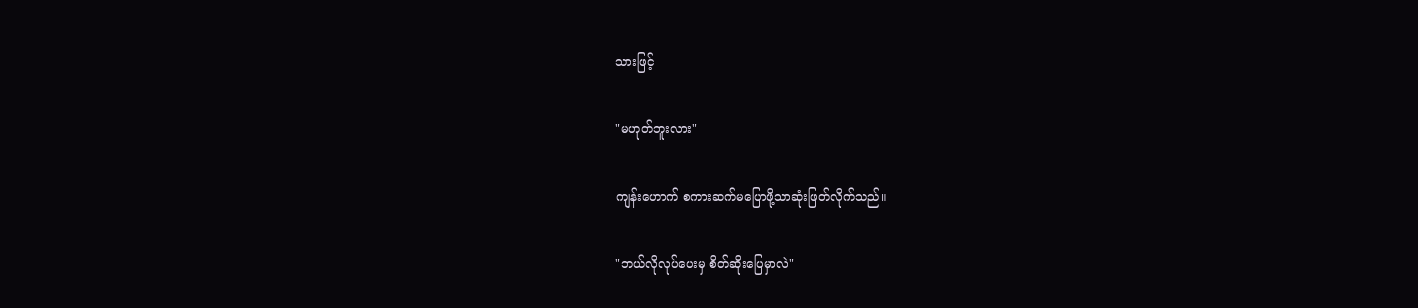သားဖြင့်

"မဟုတ်ဘူးလား"

ကျန်းဟောက် စကားဆက်မပြောဖို့သာဆုံးဖြတ်လိုက်သည်။

"ဘယ်လိုလုပ်ပေးမှ စိတ်ဆိုးပြေမှာလဲ"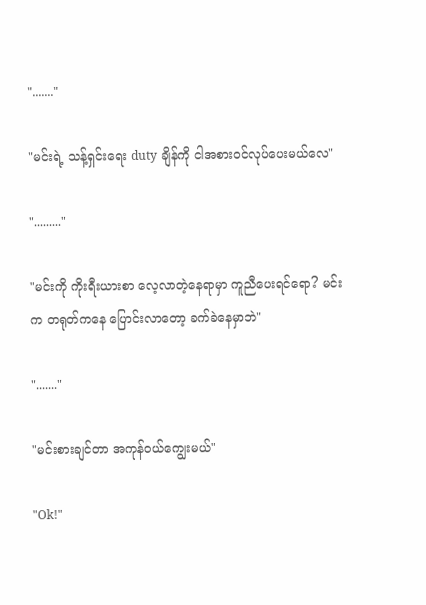"......."

"မင်းရဲ့ သန့်ရှင်းရေး duty ချိန်ကို ငါအစားဝင်လုပ်ပေးမယ်လေ"

"........."

"မင်းကို ကိုးရီးယားစာ လေ့လာတဲ့နေရာမှာ ကူညီပေးရင်ရော? မင်းက တရုတ်ကနေ ပြောင်းလာတော့ ခက်ခဲနေမှာဘဲ"

"......."

"မင်းစားချင်တာ အကုန်ဝယ်ကျွေးမယ်"

"Ok!"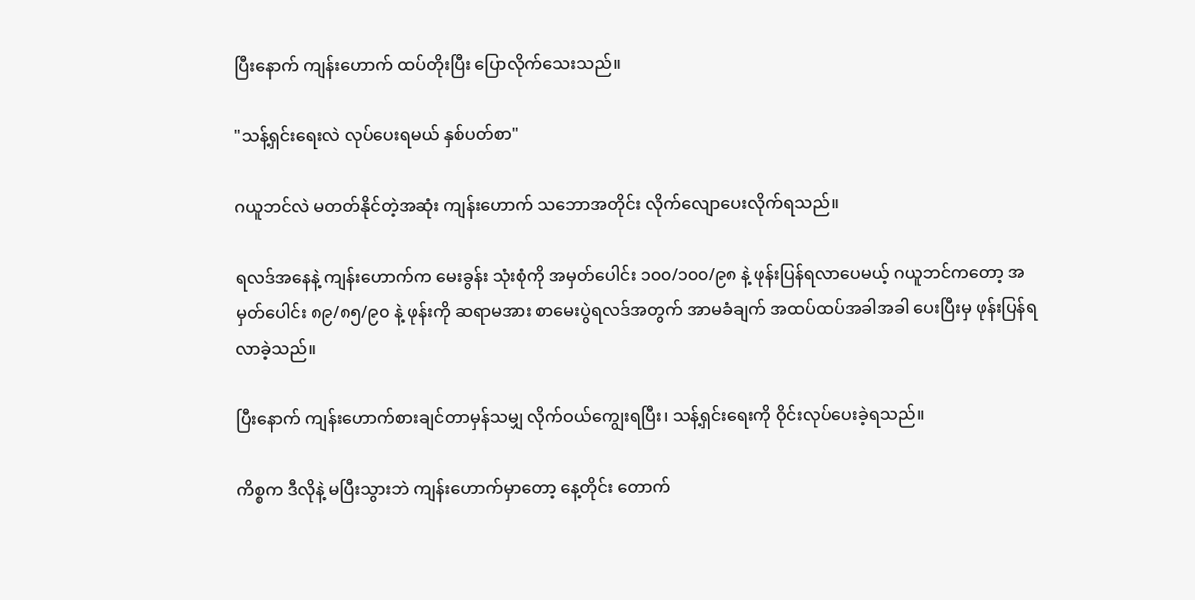ပြီးနောက် ကျန်းဟောက် ထပ်တိုးပြီး ပြောလိုက်သေးသည်။

"သန့်ရှင်းရေးလဲ လုပ်ပေးရမယ် နှစ်ပတ်စာ"

ဂယူဘင်လဲ မတတ်နိုင်တဲ့အဆုံး ကျန်းဟောက် သဘောအတိုင်း လိုက်လျောပေးလိုက်ရသည်။

ရလဒ်အနေနဲ့ ကျန်းဟောက်က မေးခွန်း သုံးစုံကို အမှတ်ပေါင်း ၁၀၀/၁၀၀/၉၈ နဲ့ ဖုန်းပြန်ရလာပေမယ့် ဂယူဘင်ကတော့ အမှတ်ပေါင်း ၈၉/၈၅/၉၀ နဲ့ ဖုန်းကို ဆရာမအား စာမေးပွဲရလဒ်အတွက် အာမခံချက် အထပ်ထပ်အခါအခါ ပေးပြီးမှ ဖုန်းပြန်ရလာခဲ့သည်။

ပြီးနောက် ကျန်းဟောက်စားချင်တာမှန်သမျှ လိုက်ဝယ်ကျွေးရပြီး၊ သန့်ရှင်းရေးကို ဝိုင်းလုပ်ပေးခဲ့ရသည်။

ကိစ္စက ဒီလိုနဲ့ မပြီးသွားဘဲ ကျန်းဟောက်မှာတော့ နေ့တိုင်း တောက်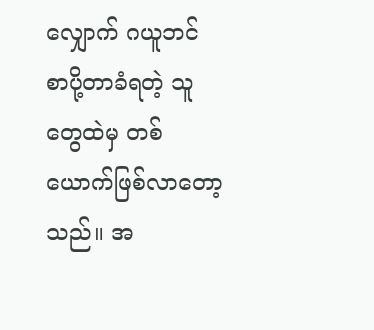လျှောက် ဂယူဘင် စာပို့တာခံရတဲ့ သူတွေထဲမှ တစ်ယောက်ဖြစ်လာတော့သည်။ အ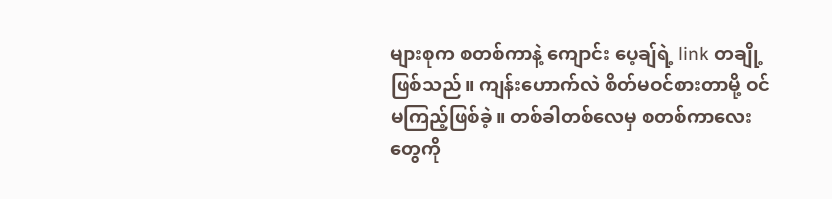များစုက စတစ်ကာနဲ့ ကျောင်း ပေ့ချ်ရဲ့ link တချို့ဖြစ်သည်။ ကျန်းဟောက်လဲ စိတ်မဝင်စားတာမို့ ဝင်မကြည့်ဖြစ်ခဲ့။ တစ်ခါတစ်လေမှ စတစ်ကာလေးတွေကို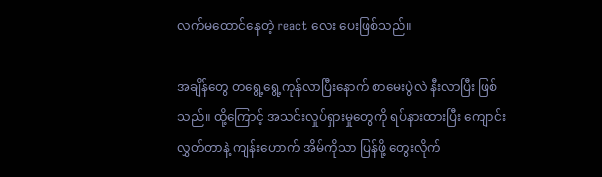လက်မထောင်နေတဲ့ react လေး ပေးဖြစ်သည်။

အချိန်တွေ တရွေ့ရွေ့ကုန်လာပြီးနောက် စာမေးပွဲလဲ နီးလာပြီး ဖြစ်သည်။ ထို့ကြောင့် အသင်းလှုပ်ရှားမှုတွေကို ရပ်နားထားပြီး ကျောင်းလွှတ်တာနဲ့ ကျန်းဟောက် အိမ်ကိုသာ ပြန်ဖို့ တွေးလိုက်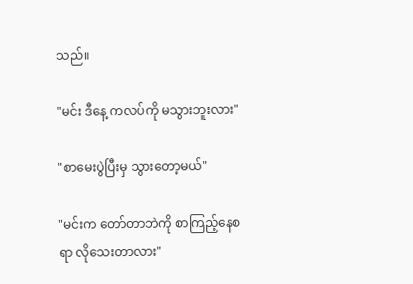သည်။

"မင်း ဒီနေ့ ကလပ်ကို မသွားဘူးလား"

"စာမေးပွဲပြီးမှ သွားတော့မယ်"

"မင်းက တော်တာဘဲကို စာကြည့်နေစရာ လိုသေးတာလား"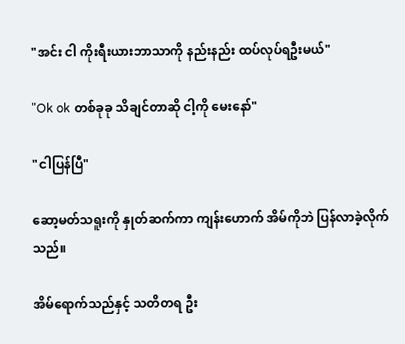"အင်း ငါ ကိုးရီးယားဘာသာကို နည်းနည်း ထပ်လုပ်ရဦးမယ်"

"Ok ok တစ်ခုခု သိချင်တာဆို ငါ့ကို မေးနော်"

"ငါပြန်ပြီ"

ဆော့မတ်သရူးကို နှုတ်ဆက်ကာ ကျန်းဟောက် အိမ်ကိုဘဲ ပြန်လာခဲ့လိုက်သည်။

အိမ်ရောက်သည်နှင့် သတိတရ ဦး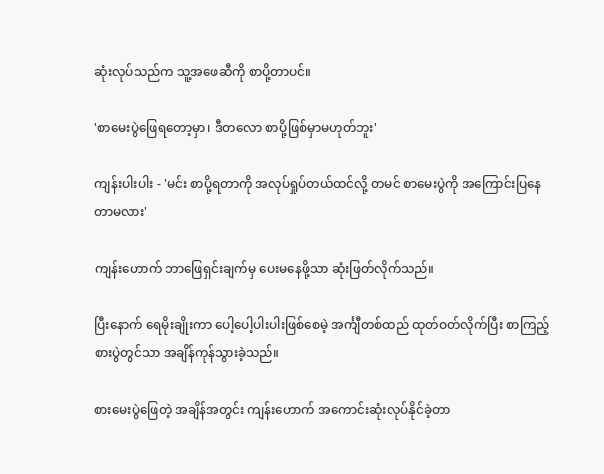ဆုံးလုပ်သည်က သူ့အဖေဆီကို စာပို့တာပင်။

'စာမေးပွဲဖြေရတော့မှာ၊ ဒီတလော စာပို့ဖြစ်မှာမဟုတ်ဘူး'

ကျန်းပါးပါး - 'မင်း စာပို့ရတာကို အလုပ်ရှုပ်တယ်ထင်လို့ တမင် စာမေးပွဲကို အကြောင်းပြနေတာမလား'

ကျန်းဟောက် ဘာဖြေရှင်းချက်မှ ပေးမနေဖို့သာ ဆုံးဖြတ်လိုက်သည်။

ပြီးနောက် ရေမိုးချိုးကာ ပေါ့ပေါ့ပါးပါးဖြစ်စေမဲ့ အင်္ကျီတစ်ထည် ထုတ်ဝတ်လိုက်ပြီး စာကြည့်စားပွဲတွင်သာ အချိန်ကုန်သွားခဲ့သည်။

စားမေးပွဲဖြေတဲ့ အချိန်အတွင်း ကျန်းဟောက် အကောင်းဆုံးလုပ်နိုင်ခဲ့တာ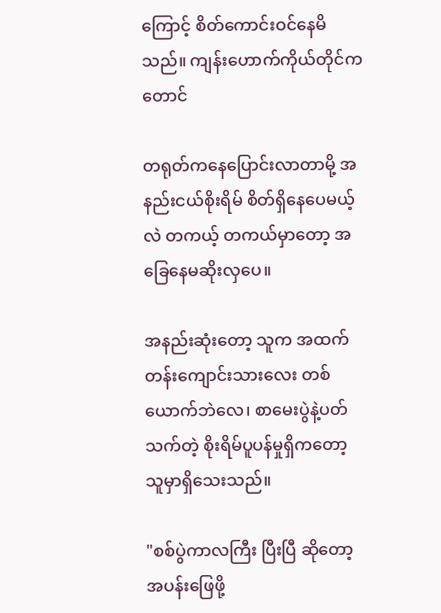ကြောင့် စိတ်ကောင်းဝင်နေမိသည်။ ကျန်းဟောက်ကိုယ်တိုင်ကတောင်

တရုတ်ကနေပြောင်းလာတာမို့ အနည်းငယ်စိုးရိမ် စိတ်ရှိနေပေမယ့်လဲ တကယ့် တကယ်မှာတော့ အခြေနေမဆိုးလှပေ။

အနည်းဆုံးတော့ သူက အထက်တန်းကျောင်းသားလေး တစ်ယောက်ဘဲလေ၊ စာမေးပွဲနဲ့ပတ်သက်တဲ့ စိုးရိမ်ပူပန်မှုရှိကတော့ သူမှာရှိသေးသည်။

"စစ်ပွဲကာလကြီး ပြီးပြီ ဆိုတော့ အပန်းဖြေဖို့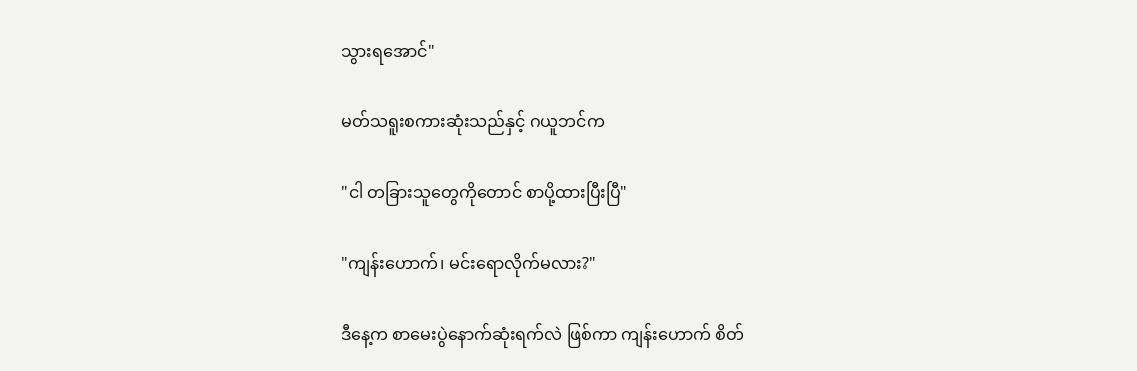သွားရအောင်"

မတ်သရူးစကားဆုံးသည်နှင့် ဂယူဘင်က

"ငါ တခြားသူတွေကိုတောင် စာပို့ထားပြီးပြီ"

"ကျန်းဟောက်၊ မင်းရောလိုက်မလား?"

ဒီနေ့က စာမေးပွဲနောက်ဆုံးရက်လဲ ဖြစ်ကာ ကျန်းဟောက် စိတ်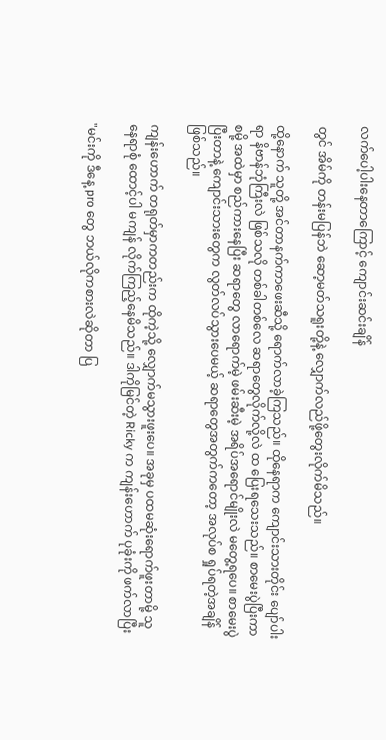လက်ပေါ့ပါးနေတာကြောင့် ကျောင်းဆင်းချိန်

တွင် အိမ်ကို တန်းမပြန်ဘဲ ဆော့မတ်သရူးတို့နဲ့ လျှောက်လည်ဖို့တွေးလိုက်မိသည်။

ထို့နောက် သူတို့ အင်တာနက်ကာဖေးဆီသို့ ရောက်လာခဲ့ကြသည်။ ထိုနေရာက ကျောင်းသားတိုင်း ပျော်ပါးရာ နိဗာန်ဘုံကြီးလဲ ဖြစ်သလို တစ်ခါတစ်လေ ဆရာတွေလိုက်လို့လဲ ထ ပြေးရသေးသည်။ စာမေးပွဲပြီးကာစမို့ အထဲမှာ စည်ကားနေပြီး ဆရာတွေ လာရောက်မဲ့ ဖမ်းဆီးမဲ့ အရိပ်အရောင်မျိုးလဲ မတွေ့ရပေ။ စာမေးပွဲပြီးတာနဲ့ ကျောင်းသားတွေက လွတ်လပ်သွားပေမယ့် ဆရာတွေအတွက်ကတော့ အလုပ်စ ရှုပ်ရတဲ့အချိန်ဖြစ်သည်။

ကျန်းဟောက် တရုတ်မှာကတည်းက ထိုကဲ့သို့ လျှောက်မသွားဖူးပေ။ အခုမှ ပထမဆုံးရောက်ဖူးတာမို့ သူ နေရာစုံ ထောင့်ပါ မကျန် လိုက်ကြည့်နေမိသည်။ ဒါကိုမြင်တဲ့ Ricky က ကျန်းဟောက် ပုခုံးကို ဖက်လာပြီး

"မင်းကို ဒီနေ့ pro တွေ ဘယ်လိုကစားလဲဆိုတာ ပြ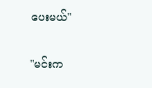ပေးမယ်"

"မင်းက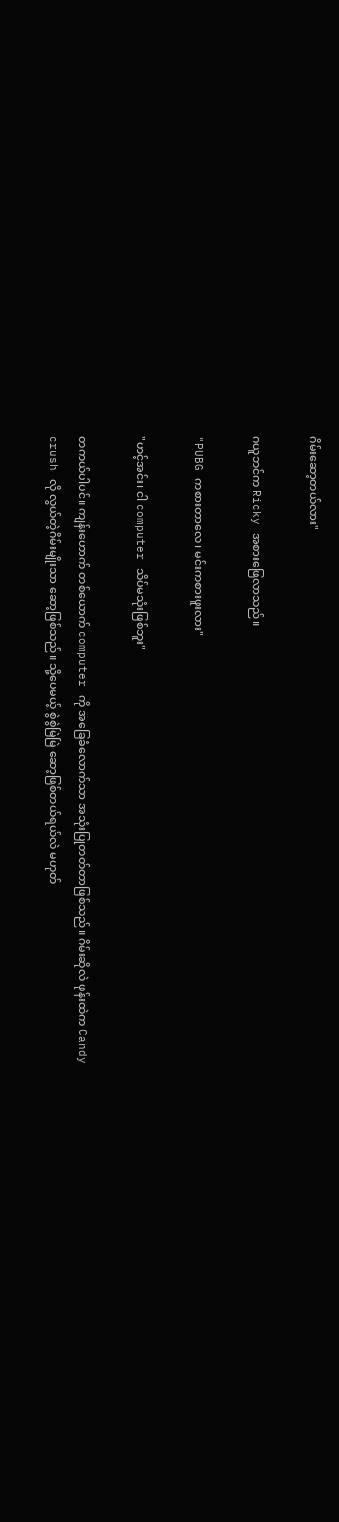ဂိမ်းဆော့တယ်လား"

ဂယူဘင်က Ricky အစားဖြေလာသည်။

"PUBG ကစားတာလေ၊ မင်းကစားဖူးလား"

"ဟင့်အင်း၊ ငါ computer သိပ်မသုံးဖြစ်ဘူး"

တကယ်ပါပင်။ ကျန်းဟောက် တစ်ယောက် computer ကို အခြေခံလောက်သာ အသုံးပြုတတ်တာဖြစ်သည်။ ဂိမ်းဆိုလဲ ဖုန်းထဲက Candy crush လို လွယ်တဲ့ဂိမ်းမျိုးသာ ဆော့ဖြစ်သည်။ သို့ပေမယ့် စွဲစွဲမြဲမြဲ ဆော့ဖြစ်တယ်ရယ်လဲ မဟုတ်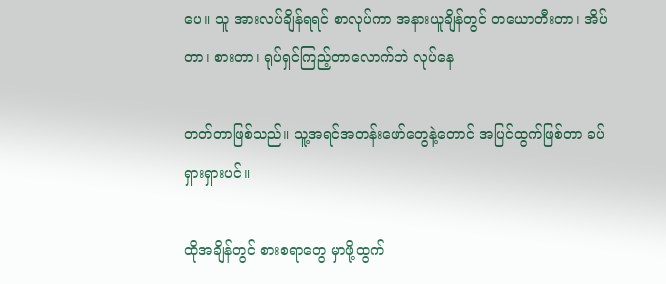ပေ။ သူ အားလပ်ချိန်ရရင် စာလုပ်ကာ အနားယူချိန်တွင် တယောတီးတာ၊ အိပ်တာ၊ စားတာ၊ ရုပ်ရှင်ကြည့်တာလောက်ဘဲ လုပ်နေ

တတ်တာဖြစ်သည်။ သူ့အရင်အတန်းဖော်တွေနဲ့တောင် အပြင်ထွက်ဖြစ်တာ ခပ်ရှားရှားပင်။

ထိုအချိန်တွင် စားစရာတွေ မှာဖို့ထွက်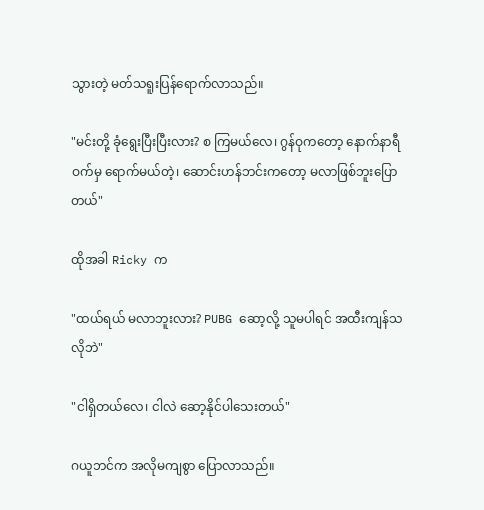သွားတဲ့ မတ်သရူးပြန်ရောက်လာသည်။

"မင်းတို့ ခုံရွေးပြီးပြီးလား? စ ကြမယ်လေ၊ ဂွန်ဝုကတော့ နောက်နာရီဝက်မှ ရောက်မယ်တဲ့၊ ဆောင်းဟန်ဘင်းကတော့ မလာဖြစ်ဘူးပြောတယ်"

ထိုအခါ Ricky က

"ထယ်ရယ် မလာဘူးလား? PUBG ဆော့လို့ သူမပါရင် အထီးကျန်သလိုဘဲ"

"ငါရှိတယ်လေ၊ ငါလဲ ဆော့နိုင်ပါသေးတယ်"

ဂယူဘင်က အလိုမကျစွာ ပြောလာသည်။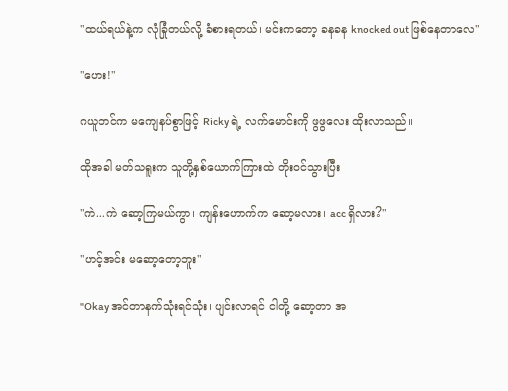"ထယ်ရယ်နဲ့က လုံခြုံတယ်လို့ ခံစားရတယ်၊ မင်းကတော့ ခနခန knocked out ဖြစ်နေတာလေ"

"ဟေး!"

ဂယူဘင်က မကျေနပ်စွာဖြင့် Ricky ရဲ့ လက်မောင်းကို ဖွဖွလေး ထိုးလာသည်။

ထိုအခါ မတ်သရူးက သူတို့နှစ်ယောက်ကြားထဲ တိုးဝင်သွားပြီး

"ကဲ...ကဲ ဆော့ကြမယ်ကွာ၊ ကျန်းဟောက်က ဆော့မလား၊ acc ရှိလား?"

"ဟင့်အင်း မဆော့တော့ဘူး"

"Okay အင်တာနက်သုံးရင်သုံး၊ ပျင်းလာရင် ငါတို့ ဆော့တာ အ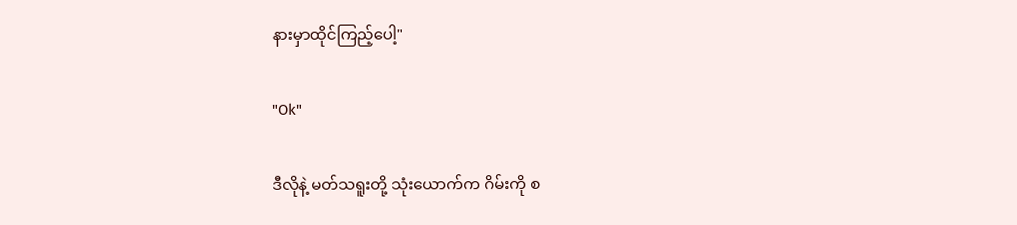နားမှာထိုင်ကြည့်ပေါ့"

"Ok"

ဒီလိုနဲ့ မတ်သရူးတို့ သုံးယောက်က ဂိမ်းကို စ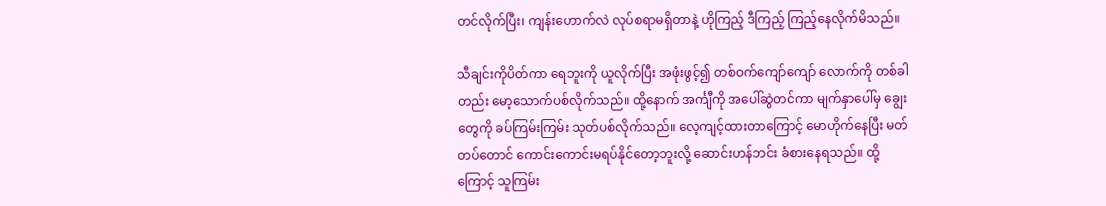တင်လိုက်ပြီး၊ ကျန်းဟောက်လဲ လုပ်စရာမရှိတာနဲ့ ဟိုကြည့် ဒီကြည့် ကြည့်နေလိုက်မိသည်။

သီချင်းကိုပိတ်ကာ ရေဘူးကို ယူလိုက်ပြီး အဖုံးဖွင့်၍ တစ်ဝက်ကျော်ကျော် လောက်ကို တစ်ခါတည်း မော့သောက်ပစ်လိုက်သည်။ ထို့နောက် အင်္ကျီကို အပေါ်ဆွဲတင်ကာ မျက်နှာပေါ်မှ ချွေးတွေကို ခပ်ကြမ်းကြမ်း သုတ်ပစ်လိုက်သည်။ လေ့ကျင့်ထားတာကြောင့် မောဟိုက်နေပြီး မတ်တပ်တောင် ကောင်းကောင်းမရပ်နိုင်တော့ဘူးလို့ ဆောင်းဟန်ဘင်း ခံစားနေရသည်။ ထို့ကြောင့် သူကြမ်း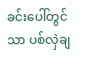ခင်းပေါ်တွင်သာ ပစ်လှဲချ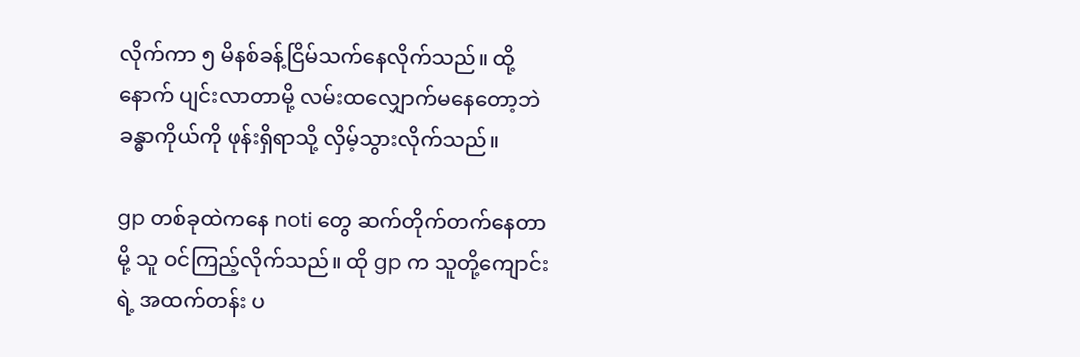လိုက်ကာ ၅ မိနစ်ခန့်ငြိမ်သက်နေလိုက်သည်။ ထို့နောက် ပျင်းလာတာမို့ လမ်းထလျှောက်မနေတော့ဘဲ ခန္ဓာကိုယ်ကို ဖုန်းရှိရာသို့ လှိမ့်သွားလိုက်သည်။

gp တစ်ခုထဲကနေ noti တွေ ဆက်တိုက်တက်နေတာမို့ သူ ဝင်ကြည့်လိုက်သည်။ ထို gp က သူတို့ကျောင်းရဲ့ အထက်တန်း ပ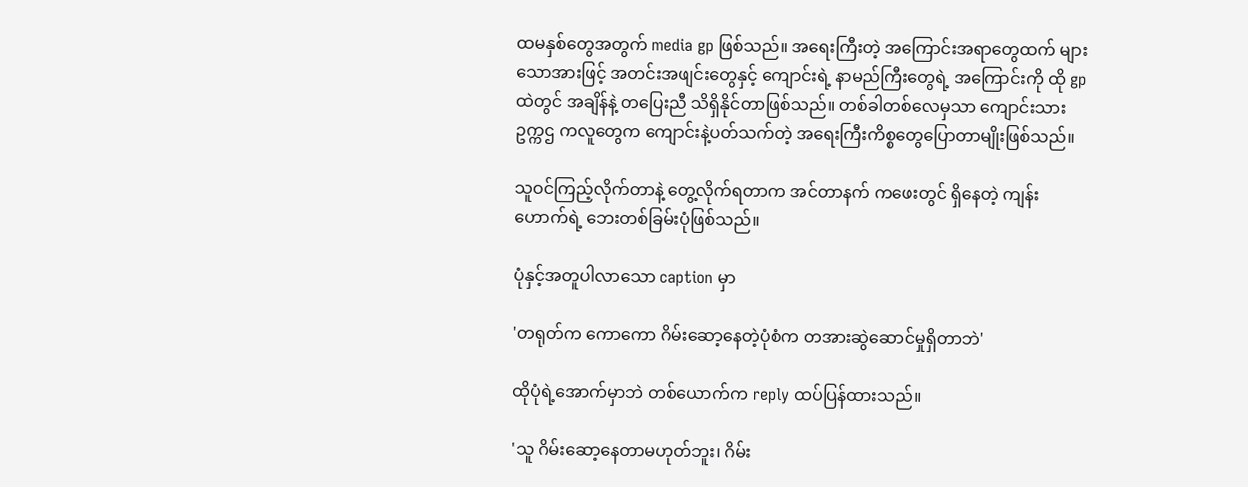ထမနှစ်တွေအတွက် media gp ဖြစ်သည်။ အရေးကြီးတဲ့ အကြောင်းအရာတွေထက် များသောအားဖြင့် အတင်းအဖျင်းတွေနှင့် ကျောင်းရဲ့ နာမည်ကြီးတွေရဲ့ အကြောင်းကို ထို gp ထဲတွင် အချိန်နဲ့ တပြေးညီ သိရှိနိုင်တာဖြစ်သည်။ တစ်ခါတစ်လေမှသာ ကျောင်းသားဥက္ကဌ ကလူတွေက ကျောင်းနဲ့ပတ်သက်တဲ့ အရေးကြီးကိစ္စတွေပြောတာမျိုးဖြစ်သည်။

သူဝင်ကြည့်လိုက်တာနဲ့ တွေ့လိုက်ရတာက အင်တာနက် ကဖေးတွင် ရှိနေတဲ့ ကျန်းဟောက်ရဲ့ ဘေးတစ်ခြမ်းပုံဖြစ်သည်။

ပုံနှင့်အတူပါလာသော caption မှာ

'တရုတ်က ကောကော ဂိမ်းဆော့နေတဲ့ပုံစံက တအားဆွဲဆောင်မှုရှိတာဘဲ'

ထိုပုံရဲ့အောက်မှာဘဲ တစ်ယောက်က reply ထပ်ပြန်ထားသည်။

'သူ ဂိမ်းဆော့နေတာမဟုတ်ဘူး၊ ဂိမ်း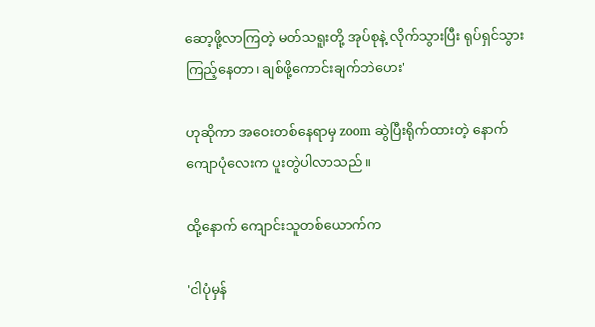ဆော့ဖို့လာကြတဲ့ မတ်သရူးတို့ အုပ်စုနဲ့ လိုက်သွားပြီး ရုပ်ရှင်သွားကြည့်နေတာ၊ ချစ်ဖို့ကောင်းချက်ဘဲဟေး'

ဟုဆိုကာ အဝေးတစ်နေရာမှ zoom ဆွဲပြီးရိုက်ထားတဲ့ နောက်ကျောပုံလေးက ပူးတွဲပါလာသည်။

ထို့နောက် ကျောင်းသူတစ်ယောက်က

'ငါပုံမှန်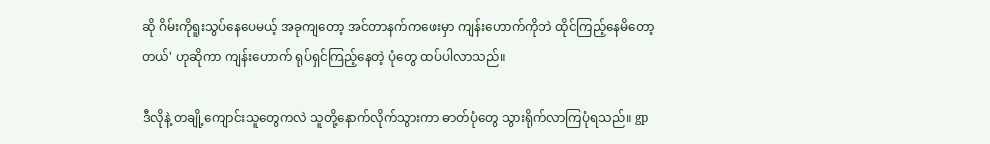ဆို ဂိမ်းကိုရူးသွပ်နေပေမယ့် အခုကျတော့ အင်တာနက်ကဖေးမှာ ကျန်းဟောက်ကိုဘဲ ထိုင်ကြည့်နေမိတော့တယ်' ဟုဆိုကာ ကျန်းဟောက် ရုပ်ရှင်ကြည့်နေတဲ့ ပုံတွေ ထပ်ပါလာသည်။

ဒီလိုနဲ့ တချို့ကျောင်းသူတွေကလဲ သူတို့နောက်လိုက်သွားကာ ဓာတ်ပုံတွေ သွားရိုက်လာကြပုံရသည်။ gp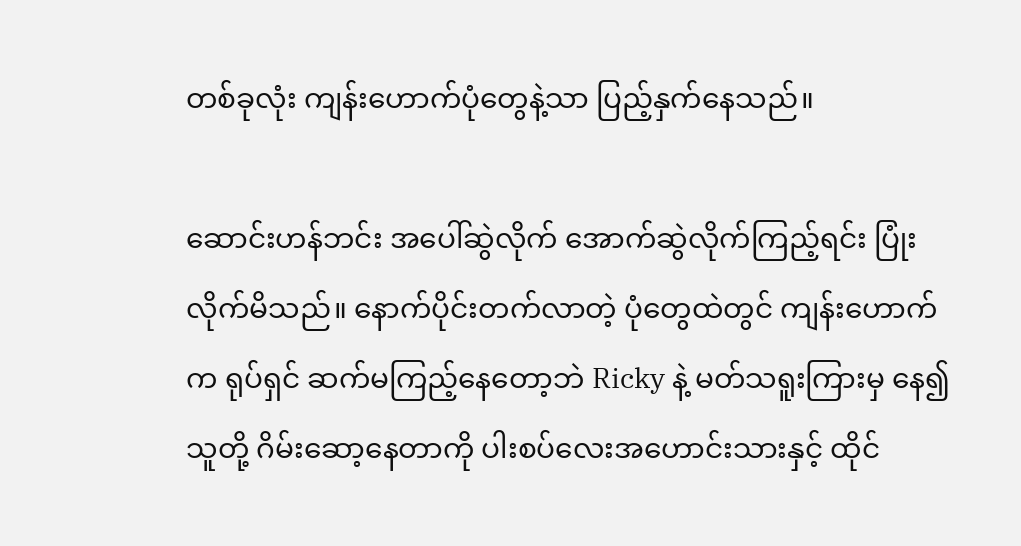တစ်ခုလုံး ကျန်းဟောက်ပုံတွေနဲ့သာ ပြည့်နှက်နေသည်။

ဆောင်းဟန်ဘင်း အပေါ်ဆွဲလိုက် အောက်ဆွဲလိုက်ကြည့်ရင်း ပြုံးလိုက်မိသည်။ နောက်ပိုင်းတက်လာတဲ့ ပုံတွေထဲတွင် ကျန်းဟောက်က ရုပ်ရှင် ဆက်မကြည့်နေတော့ဘဲ Ricky နဲ့ မတ်သရူးကြားမှ နေ၍ သူတို့ ဂိမ်းဆော့နေတာကို ပါးစပ်လေးအဟောင်းသားနှင့် ထိုင်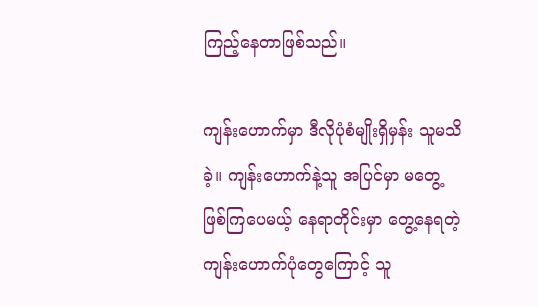ကြည့်နေတာဖြစ်သည်။

ကျန်းဟောက်မှာ ဒီလိုပုံစံမျိုးရှိမှန်း သူမသိခဲ့။ ကျန်းဟောက်နဲ့သူ အပြင်မှာ မတွေ့ဖြစ်ကြပေမယ့် နေရာတိုင်းမှာ တွေ့နေရတဲ့ ကျန်းဟောက်ပုံတွေကြောင့် သူ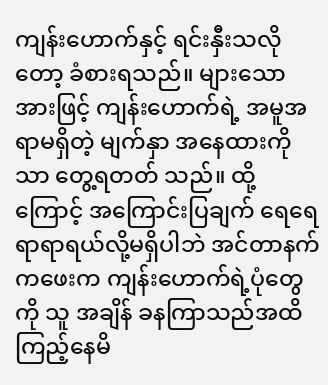ကျန်းဟောက်နှင့် ရင်းနှီးသလိုတော့ ခံစားရသည်။ များသောအားဖြင့် ကျန်းဟောက်ရဲ့ အမူအရာမရှိတဲ့ မျက်နှာ အနေထားကိုသာ တွေ့ရတတ် သည်။ ထို့ကြောင့် အကြောင်းပြချက် ရေရေရာရာရယ်လို့မရှိပါဘဲ အင်တာနက် ကဖေးက ကျန်းဟောက်ရဲ့ပုံတွေကို သူ အချိန် ခနကြာသည်အထိ ကြည့်နေမိ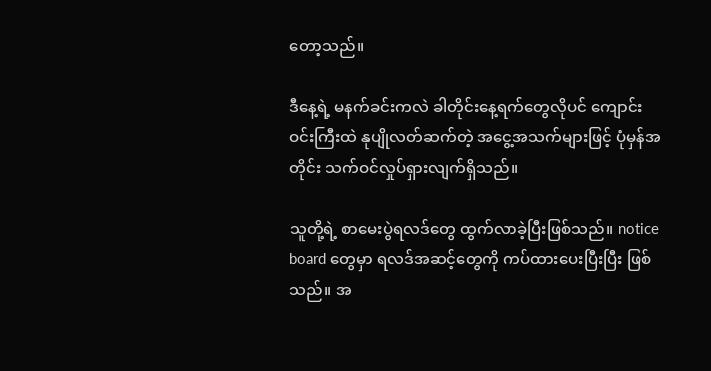တော့သည်။

ဒီနေ့ရဲ့ မနက်ခင်းကလဲ ခါတိုင်းနေ့ရက်တွေလိုပင် ကျောင်းဝင်းကြီးထဲ နုပျိုလတ်ဆက်တဲ့ အငွေ့အသက်များဖြင့် ပုံမှန်အတိုင်း သက်ဝင်လှုပ်ရှားလျက်ရှိသည်။

သူတို့ရဲ့ စာမေးပွဲရလဒ်တွေ ထွက်လာခဲ့ပြီးဖြစ်သည်။ notice board တွေမှာ ရလဒ်အဆင့်တွေကို ကပ်ထားပေးပြီးပြီး ဖြစ်သည်။ အ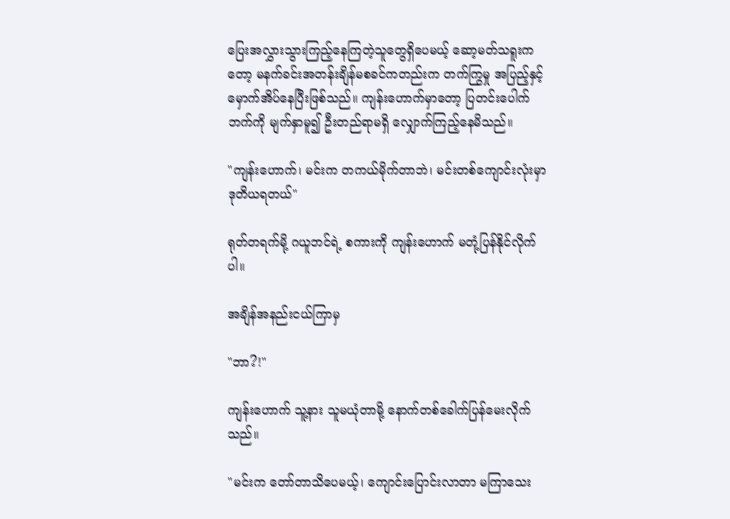ပြေးအလွှားသွားကြည့်နေကြတဲ့သူတွေရှိပေမယ့် ဆော့မတ်သရူးကတော့ မနက်ခင်းအတန်းချိန်မစခင်ကတည်းက တက်ကြွမှု အပြည့်နှင့် မှောက်အိပ်နေပြီးဖြစ်သည်။ ကျန်းဟောက်မှာတော့ ပြတင်းပေါက်ဘက်ကို မျက်နှာမူ၍ ဦးတည်ရာမရှိ လျှောက်ကြည့်နေမိသည်။

"ကျန်းဟောက်၊ မင်းက တကယ်မိုက်တာဘဲ၊ မင်းတစ်ကျောင်းလုံးမှာ ဒုတိယရတယ်"

ရုတ်တရက်မို့ ဂယူဘင်ရဲ့ စကားကို ကျန်းဟောက် မတုံ့ပြန်နိုင်လိုက်ပါ။

အချိန်အနည်းငယ်ကြာမှ

"ဘာ?!"

ကျန်းဟောက် သူ့နား သူမယုံတာမို့ နောက်တစ်ခေါက်ပြန်မေးလိုက်သည်။

"မင်းက တော်တာသိပေမယ့်၊ ကျောင်းပြောင်းလာတာ မကြာသေး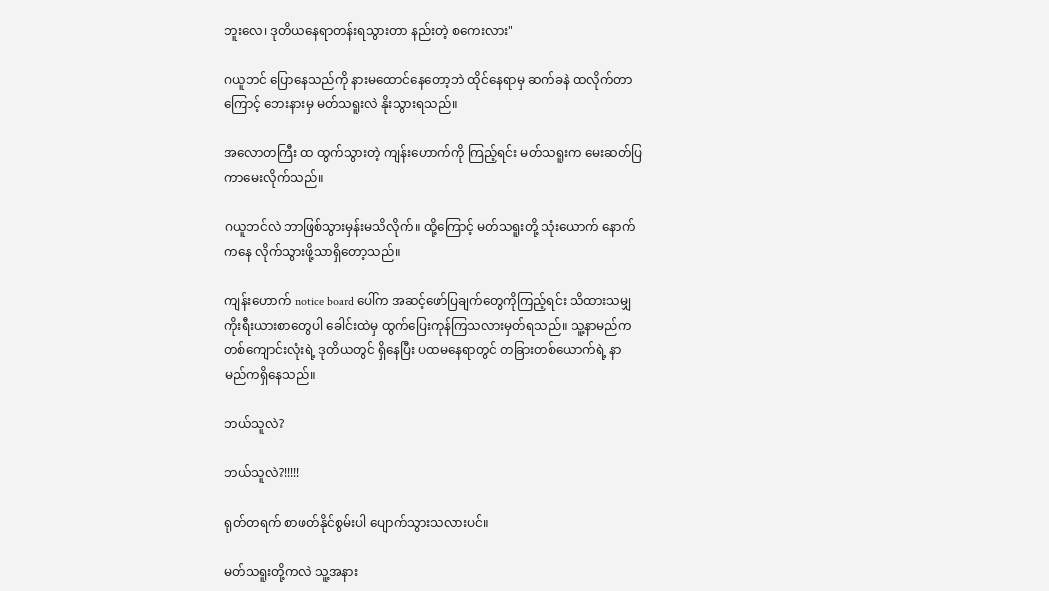ဘူးလေ၊ ဒုတိယနေရာတန်းရသွားတာ နည်းတဲ့ စကေးလား"

ဂယူဘင် ပြောနေသည်ကို နားမထောင်နေတော့ဘဲ ထိုင်နေရာမှ ဆက်ခနဲ ထလိုက်တာကြောင့် ဘေးနားမှ မတ်သရူးလဲ နိုးသွားရသည်။

အလောတကြီး ထ ထွက်သွားတဲ့ ကျန်းဟောက်ကို ကြည့်ရင်း မတ်သရူးက မေးဆတ်ပြကာမေးလိုက်သည်။

ဂယူဘင်လဲ ဘာဖြစ်သွားမှန်းမသိလိုက်။ ထို့ကြောင့် မတ်သရူးတို့ သုံးယောက် နောက်ကနေ လိုက်သွားဖို့သာရှိတော့သည်။

ကျန်းဟောက် notice board ပေါ်က အဆင့်ဖော်ပြချက်တွေကိုကြည့်ရင်း သိထားသမျှ ကိုးရီးယားစာတွေပါ ခေါင်းထဲမှ ထွက်ပြေးကုန်ကြသလားမှတ်ရသည်။ သူ့နာမည်က တစ်ကျောင်းလုံးရဲ့ ဒုတိယတွင် ရှိနေပြီး ပထမနေရာတွင် တခြားတစ်ယောက်ရဲ့ နာမည်ကရှိနေသည်။

ဘယ်သူလဲ?

ဘယ်သူလဲ?!!!!!

ရုတ်တရက် စာဖတ်နိုင်စွမ်းပါ ပျောက်သွားသလားပင်။

မတ်သရူးတို့ကလဲ သူ့အနား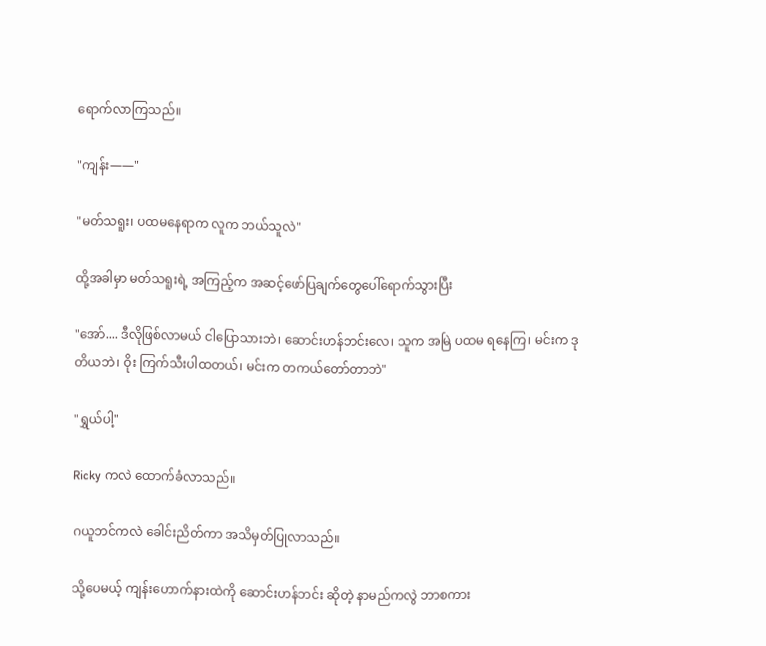ရောက်လာကြသည်။

"ကျန်း——"

"မတ်သရူး၊ ပထမနေရာက လူက ဘယ်သူလဲ"

ထို့အခါမှာ မတ်သရူးရဲ့ အကြည့်က အဆင့်ဖော်ပြချက်တွေပေါ်ရောက်သွားပြီး

"အော်.... ဒီလိုဖြစ်လာမယ် ငါပြောသားဘဲ၊ ဆောင်းဟန်ဘင်းလေ၊ သူက အမြဲ ပထမ ရနေကြ၊ မင်းက ဒုတိယဘဲ၊ ဝိုး ကြက်သီးပါထတယ်၊ မင်းက တကယ်တော်တာဘဲ"

"ရွှယ်ပါ့"

Ricky ကလဲ ထောက်ခံလာသည်။

ဂယူဘင်ကလဲ ခေါင်းညိတ်ကာ အသိမှတ်ပြုလာသည်။

သို့ပေမယ့် ကျန်းဟောက်နားထဲကို ဆောင်းဟန်ဘင်း ဆိုတဲ့ နာမည်ကလွဲ ဘာစကား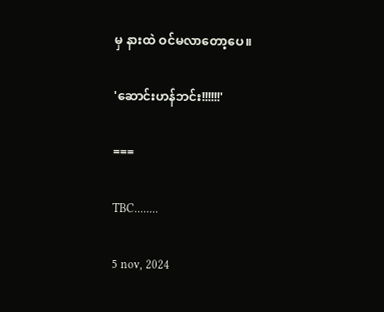မှ နားထဲ ဝင်မလာတော့ပေ။

'ဆောင်းဟန်ဘင်း!!!!!!'

===

TBC........

5 nov, 2024